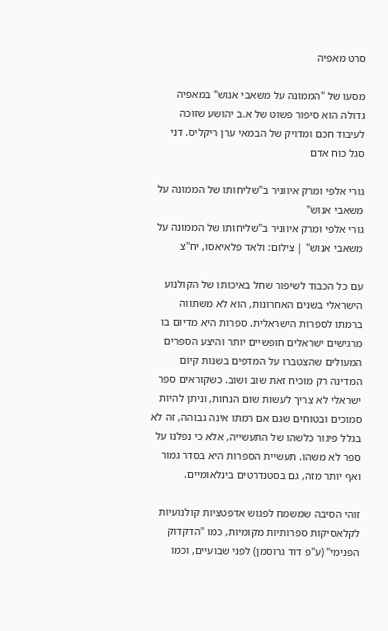סרט מאפיה

מסעו של "הממונה על משאבי אנוש" במאפיה גדולה הוא סיפור פשוט של א.ב יהושע שזוכה לעיבוד חכם ומדויק של הבמאי ערן ריקליס. דני סגל כוח אדם

גורי אלפי ומרק איווניר ב"שליחותו של הממונה על משאבי אנוש"
גורי אלפי ומרק איווניר ב"שליחותו של הממונה על משאבי אנוש" | צילום: ולאד פלאיאסו, יח"צ

עם כל הכבוד לשיפור שחל באיכותו של הקולנוע הישראלי בשנים האחרונות, הוא לא משתווה ברמתו לספרות הישראלית. ספרות היא מדיום בו מרגישים ישראלים חופשיים יותר והיצע הספרים המעולים שהצטברו על המדפים בשנות קיום המדינה רק מוכיח זאת שוב ושוב. כשקוראים ספר ישראלי לא צריך לעשות שום הנחות, וניתן להיות סמוכים ובטוחים שגם אם רמתו אינה גבוהה, זה לא בגלל פיגור כלשהו של התעשייה, אלא כי נפלנו על ספר לא משהו. תעשיית הספרות היא בסדר גמור ואף יותר מזה, גם בסטנדרטים בינלאומיים.

זוהי הסיבה שמשמח לפגוש אדפטציות קולנועיות לקלאסיקות ספרותיות מקומיות, כמו "הדקדוק הפנימי" (ע"פ דוד גרוסמן) לפני שבועיים, וכמו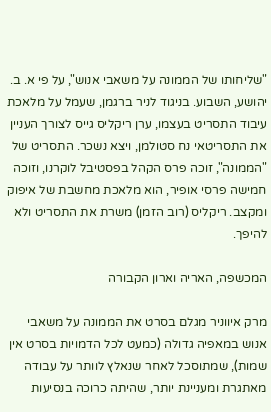"שליחותו של הממונה על משאבי אנוש", על פי א. ב. יהושע, השבוע. בניגוד לניר ברגמן, שעמל על מלאכת עיבוד התסריט בעצמו, ערן ריקליס גייס לצורך העניין את התסריטאי נח סטולמן, ויצא נשכר. התסריט של "הממונה", זוכה פרס הקהל בפסטיבל לוקרנו, וזוכה חמישה פרסי אופיר, הוא מלאכת מחשבת של איפוק ומקצב. ריקליס (רוב הזמן) משרת את התסריט ולא להיפך.

המכשפה, האריה וארון הקבורה

מרק איווניר מגלם בסרט את הממונה על משאבי אנוש במאפיה גדולה (כמעט לכל הדמויות בסרט אין שמות), שמתוסכל לאחר שנאלץ לוותר על עבודה מאתגרת ומעניינת יותר, שהיתה כרוכה בנסיעות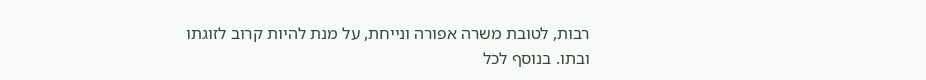רבות, לטובת משרה אפורה ונייחת, על מנת להיות קרוב לזוגתו ובתו. בנוסף לכל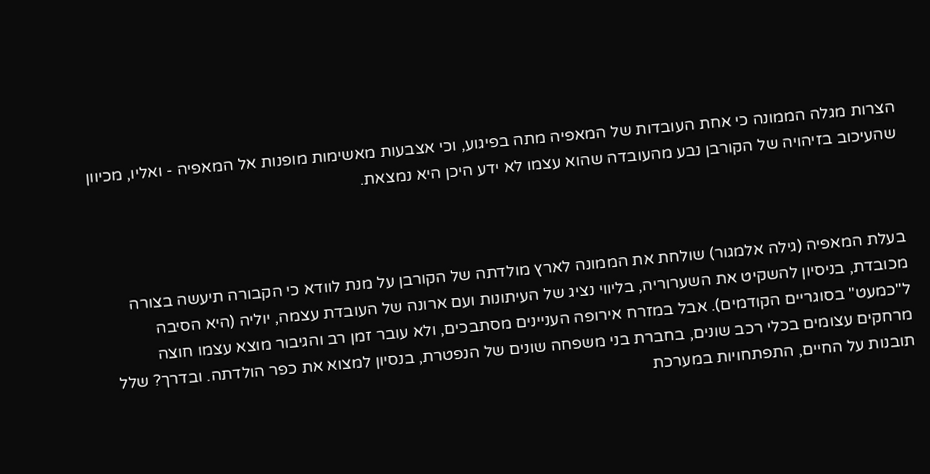הצרות מגלה הממונה כי אחת העובדות של המאפיה מתה בפיגוע, וכי אצבעות מאשימות מופנות אל המאפיה - ואליו, מכיוון שהעיכוב בזיהויה של הקורבן נבע מהעובדה שהוא עצמו לא ידע היכן היא נמצאת.



בעלת המאפיה (גילה אלמגור) שולחת את הממונה לארץ מולדתה של הקורבן על מנת לוודא כי הקבורה תיעשה בצורה מכובדת, בניסיון להשקיט את השערוריה, בליווי נציג של העיתונות ועם ארונה של העובדת עצמה, יוליה (היא הסיבה ל"כמעט" בסוגריים הקודמים). אבל במזרח אירופה העניינים מסתבכים, ולא עובר זמן רב והגיבור מוצא עצמו חוצה מרחקים עצומים בכלי רכב שונים, בחברת בני משפחה שונים של הנפטרת, בנסיון למצוא את כפר הולדתה. ובדרך? שלל תובנות על החיים, התפתחויות במערכת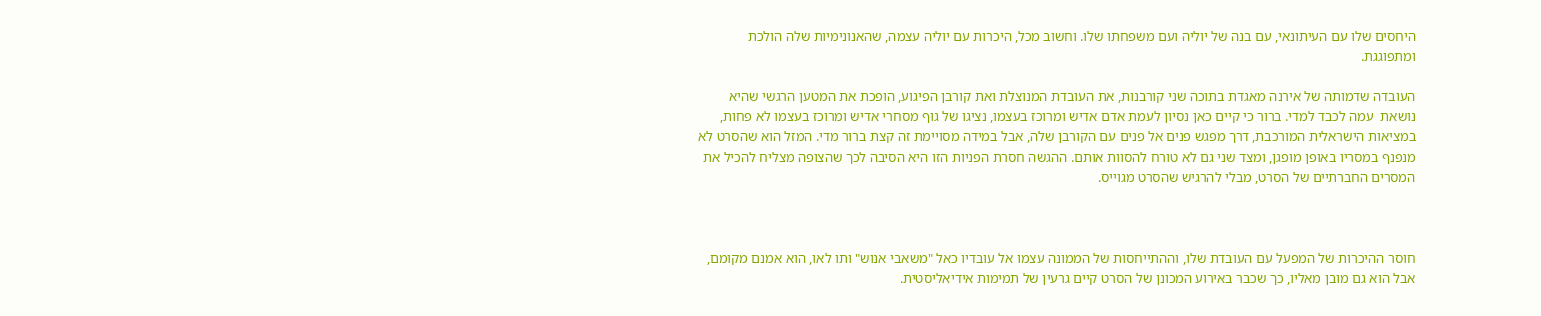היחסים שלו עם העיתונאי, עם בנה של יוליה ועם משפחתו שלו. וחשוב מכל, היכרות עם יוליה עצמה, שהאנונימיות שלה הולכת ומתפוגגת.

העובדה שדמותה של אירנה מאגדת בתוכה שני קורבנות, את העובדת המנוצלת ואת קורבן הפיגוע, הופכת את המטען הרגשי שהיא נושאת  עמה לכבד למדי. ברור כי קיים כאן נסיון לעמת אדם אדיש ומרוכז בעצמו, נציגו של גוף מסחרי אדיש ומרוכז בעצמו לא פחות, במציאות הישראלית המורכבת, דרך מפגש פנים אל פנים עם הקורבן שלה, אבל במידה מסויימת זה קצת ברור מדי. המזל הוא שהסרט לא מנפנף במסריו באופן מופגן, ומצד שני גם לא טורח להסוות אותם. ההגשה חסרת הפניות הזו היא הסיבה לכך שהצופה מצליח להכיל את המסרים החברתיים של הסרט, מבלי להרגיש שהסרט מגוייס.



חוסר ההיכרות של המפעל עם העובדת שלו, וההתייחסות של הממונה עצמו אל עובדיו כאל "משאבי אנוש" ותו לאו, הוא אמנם מקומם, אבל הוא גם מובן מאליו, כך שכבר באירוע המכונן של הסרט קיים גרעין של תמימות אידיאליסטית.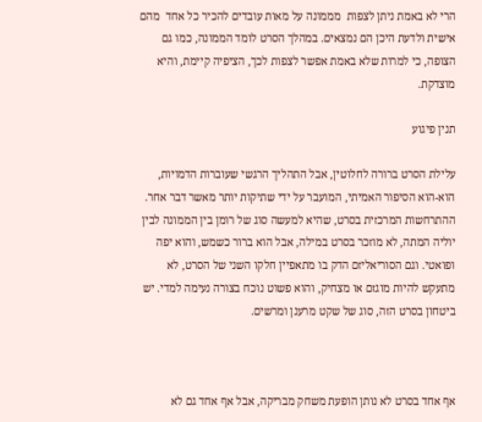הרי לא באמת ניתן לצפות  מממונה על מאות עובדים להכיר כל אחד  מהם אישית ולדעת היכן הם נמצאים. במהלך הסרט לומד הממונה, כמו גם הצופה, כי למרות שלא באמת אפשר לצפות לכך, הציפיה קיימת, והיא מוצדקת.

תנין פיגוע

עלילת הסרט ברורה לחלוטין, אבל התהליך הרגשי שעוברות הדמויות, הוא-הוא הסיפור האמיתי, המועבר על ידי שתיקות יותר מאשר דבר אחר. ההתרחשות המרכזית בסרט, שהיא למעשה סוג של רומן בין הממונה לבין יוליה המתה, לא מוזכר בסרט במילה, אבל הוא ברור כשמש, והוא יפה ופואטי. וגם הסוריאליזם הדק בו מתאפיין חלקו השני של הסרט, לא מתעקש להיות מוגזם או מצחיק, והוא פשוט נוכח בצורה נעימה למדי. יש ביטחון בסרט הזה, סוג של שקט מרענן ומרשים.



אף אחד בסרט לא נותן הופעת משחק מבריקה, אבל אף אחד גם לא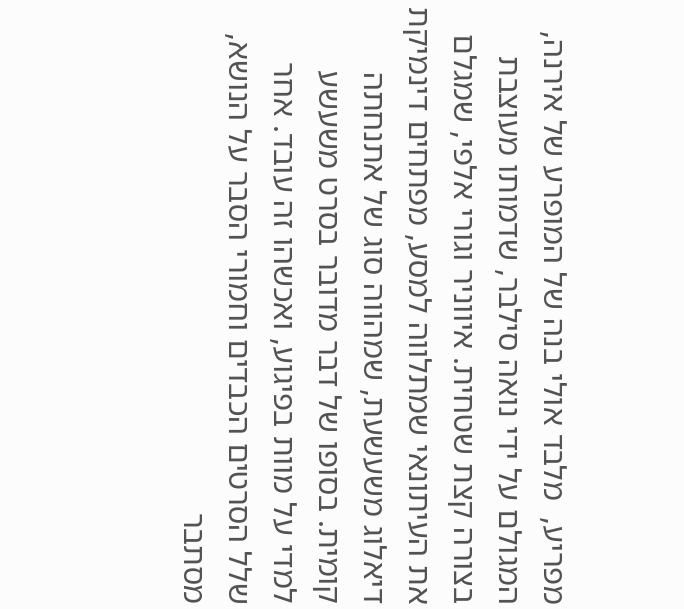מפריע,  מלבד אולי בנה של המופרע של אירנה, המגולם על ידי נואה סילבר, שדמותו מעוצבת בצורה קצת שטחית. איווניר וגורי אלפי, שמגלם את העיתונאי שמתלווה למסע, מפתחים דינמיקת דיאלוג משעשעת, שמהווה סוג של אתנחתה קומית. בסופו של דבר מדובר בסרט משעשע למדי על מוות בפיגוע, ואכשהו זה עובד. אחר שלל הסרטים הכבדים וחמורי הסבר על הנושא, מסתבר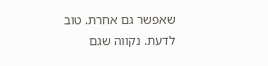שאפשר גם אחרת. טוב לדעת. נקווה שגם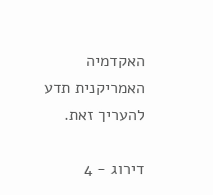האקדמיה האמריקנית תדע להעריך זאת.

דירוג - 4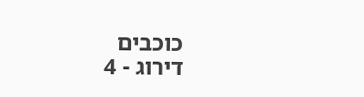כוכבים
דירוג - 4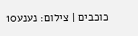כוכבים | צילום: נענע10